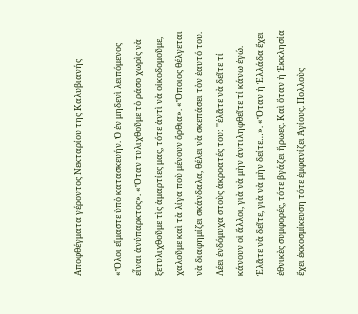Αποφθέγματα γέροντος Νεκταρίου της Καλυβιανής

«Ὅλοι εἴμαστε ὑπὸ κατασκευήν. Ὁ ἐν μηδενὶ λειπόμενος εἶναι ἀνύπαρκτος». «Ὅταν τυλιχθοῦμε τὸ ράσο χωρὶς νὰ ξετυλιχθοῦμε τὶς ἁμαρτίες μας, τότε ἀντὶ νὰ οἰκοδομοῦμε, χαλοῦμε καὶ τὰ λίγα ποὺ μένουν ὄρθια». «Ὅποιος θέλγεται νὰ διαφημίζει σκάνδαλα, θέλει νὰ σκεπάσει τὸν ἑαυτό του. Λέει ἐνδόμυχα στοὺς ἀκροατές του: ''ἐλᾶτε νὰ δεῖτε τί κάνουν οἱ ἄλλοι, γιὰ νὰ μὴν ἀντιληφθεῖτε τί κάνω ἐγώ. Ἐλᾶτε νὰ δεῖτε, γιὰ νὰ μὴν δείτε…». «Ὅταν ἡ Ἑλλάδα ἔχει ἐθνικὲς συμφορές, τότε βγάζει ἥρωες. Καὶ ὅταν ἡ Ἐκκλησία ἔχει ἐκκοσμίκευση τότε ἐμφανίζει Ἁγίους. Πολλοὺς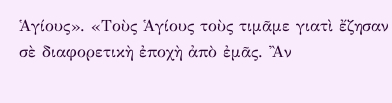Ἁγίους». «Τοὺς Ἁγίους τοὺς τιμᾶμε γιατὶ ἔζησαν σὲ διαφορετικὴ ἐποχὴ ἀπὸ ἐμᾶς. Ἂν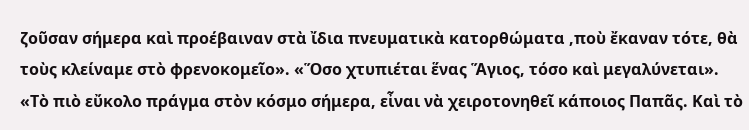ζοῦσαν σήμερα καὶ προέβαιναν στὰ ἴδια πνευματικὰ κατορθώματα ,ποὺ ἔκαναν τότε, θὰ τοὺς κλείναμε στὸ φρενοκομεῖο». «Ὅσο χτυπιέται ἕνας Ἅγιος, τόσο καὶ μεγαλύνεται». «Τὸ πιὸ εὔκολο πράγμα στὸν κόσμο σήμερα, εἶναι νὰ χειροτονηθεῖ κάποιος Παπᾶς. Καὶ τὸ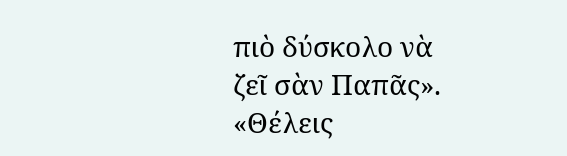πιὸ δύσκολο νὰ ζεῖ σὰν Παπᾶς». «Θέλεις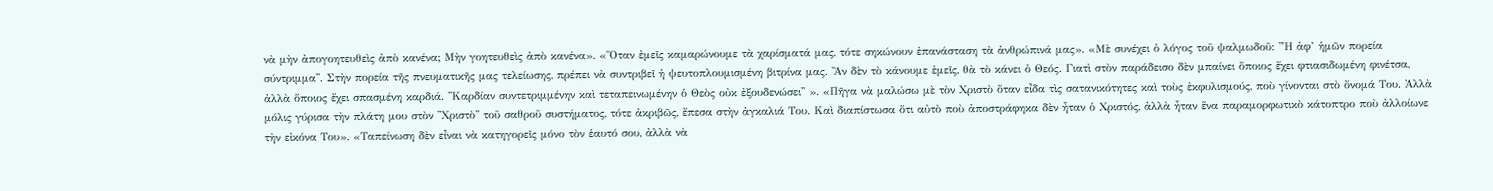νὰ μὴν ἀπογοητευθεὶς ἀπὸ κανένα; Μὴν γοητευθεὶς ἀπὸ κανένα». «Ὅταν ἐμεῖς καμαρώνουμε τὰ χαρίσματά μας, τότε σηκώνουν ἐπανάσταση τὰ ἀνθρώπινά μας». «Μὲ συνέχει ὁ λόγος τοῦ ψαλμωδοῦ: ''Ἡ ἀφ’ ἡμῶν πορεία σύντριμμα''. Στὴν πορεία τῆς πνευματικῆς μας τελείωσης, πρέπει νὰ συντριβεῖ ἡ ψευτοπλουμισμένη βιτρίνα μας. Ἂν δὲν τὸ κάνουμε ἐμεῖς, θὰ τὸ κάνει ὁ Θεός. Γιατὶ στὸν παράδεισο δὲν μπαίνει ὅποιος ἔχει φτιασιδωμένη φινέτσα, ἀλλὰ ὅποιος ἔχει σπασμένη καρδιά. ''Καρδίαν συντετριμμένην καὶ τεταπεινωμένην ὁ Θεὸς οὐκ ἐξουδενώσει'' ». «Πῆγα νὰ μαλώσω μὲ τὸν Χριστὸ ὅταν εἶδα τὶς σατανικότητες καὶ τοὺς ἐκφυλισμούς, ποὺ γίνονται στὸ ὄνομά Του. Ἀλλὰ μόλις γύρισα τὴν πλάτη μου στὸν ''Χριστὸ'' τοῦ σαθροῦ συστήματος, τότε ἀκριβῶς, ἔπεσα στὴν ἀγκαλιά Του. Καὶ διαπίστωσα ὅτι αὐτὸ ποὺ ἀποστράφηκα δὲν ἦταν ὁ Χριστός, ἀλλὰ ἦταν ἕνα παραμορφωτικὸ κάτοπτρο ποὺ ἀλλοίωνε τὴν εἰκόνα Του». «Ταπείνωση δὲν εἶναι νὰ κατηγορεῖς μόνο τὸν ἑαυτό σου, ἀλλὰ νὰ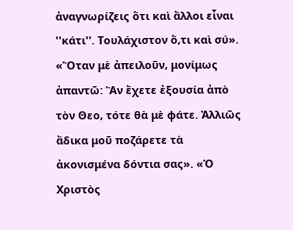ἀναγνωρίζεις ὅτι καὶ ἄλλοι εἶναι ''κάτι''. Τουλάχιστον ὅ,τι καὶ σύ». «Ὅταν μὲ ἀπειλοῦν, μονίμως ἀπαντῶ: Ἂν ἔχετε ἐξουσία ἀπὸ τὸν Θεο, τότε θὰ μὲ φάτε. Ἀλλιῶς ἄδικα μοῦ ποζάρετε τὰ ἀκονισμένα δόντια σας». «Ὁ Χριστὸς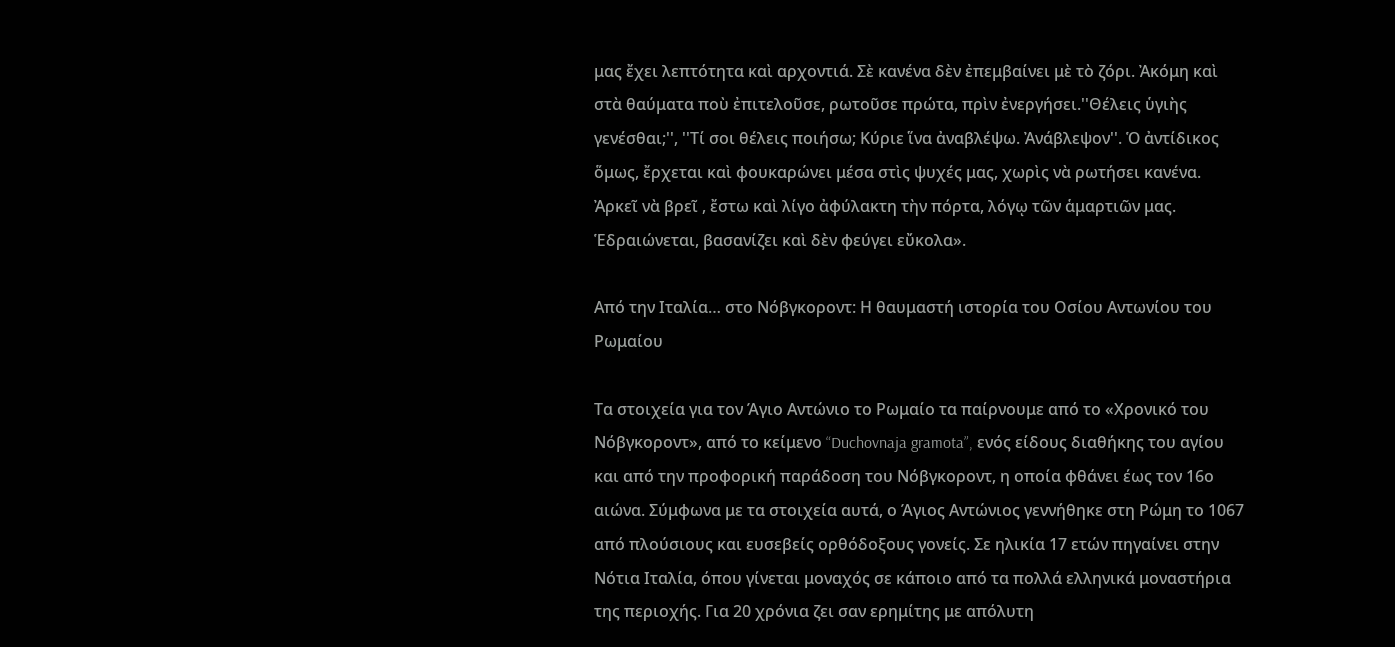μας ἔχει λεπτότητα καὶ αρχοντιά. Σὲ κανένα δὲν ἐπεμβαίνει μὲ τὸ ζόρι. Ἀκόμη καὶ στὰ θαύματα ποὺ ἐπιτελοῦσε, ρωτοῦσε πρώτα, πρὶν ἐνεργήσει.''Θέλεις ὑγιὴς γενέσθαι;'', ''Τί σοι θέλεις ποιήσω; Κύριε ἵνα ἀναβλέψω. Ἀνάβλεψον''. Ὁ ἀντίδικος ὅμως, ἔρχεται καὶ φουκαρώνει μέσα στὶς ψυχές μας, χωρὶς νὰ ρωτήσει κανένα. Ἀρκεῖ νὰ βρεῖ , ἔστω καὶ λίγο ἀφύλακτη τὴν πόρτα, λόγῳ τῶν ἁμαρτιῶν μας. Ἑδραιώνεται, βασανίζει καὶ δὲν φεύγει εὔκολα».

Από την Ιταλία… στο Νόβγκοροντ: Η θαυμαστή ιστορία του Οσίου Αντωνίου του Ρωμαίου

Τα στοιχεία για τον Άγιο Αντώνιο το Ρωμαίο τα παίρνουμε από το «Χρονικό του Νόβγκοροντ», από το κείμενο “Duchovnaja gramota”, ενός είδους διαθήκης του αγίου και από την προφορική παράδοση του Νόβγκοροντ, η οποία φθάνει έως τον 16ο αιώνα. Σύμφωνα με τα στοιχεία αυτά, ο Άγιος Αντώνιος γεννήθηκε στη Ρώμη το 1067 από πλούσιους και ευσεβείς ορθόδοξους γονείς. Σε ηλικία 17 ετών πηγαίνει στην Νότια Ιταλία, όπου γίνεται μοναχός σε κάποιο από τα πολλά ελληνικά μοναστήρια της περιοχής. Για 20 χρόνια ζει σαν ερημίτης με απόλυτη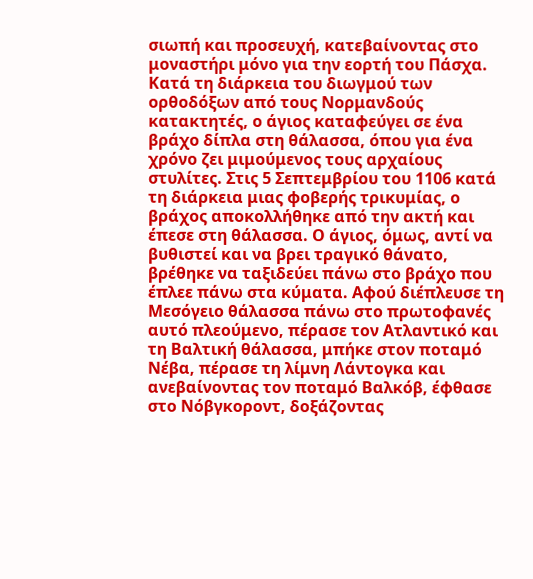σιωπή και προσευχή, κατεβαίνοντας στο μοναστήρι μόνο για την εορτή του Πάσχα. Κατά τη διάρκεια του διωγμού των ορθοδόξων από τους Νορμανδούς κατακτητές, ο άγιος καταφεύγει σε ένα βράχο δίπλα στη θάλασσα, όπου για ένα χρόνο ζει μιμούμενος τους αρχαίους στυλίτες. Στις 5 Σεπτεμβρίου του 1106 κατά τη διάρκεια μιας φοβερής τρικυμίας, ο βράχος αποκολλήθηκε από την ακτή και έπεσε στη θάλασσα. Ο άγιος, όμως, αντί να βυθιστεί και να βρει τραγικό θάνατο, βρέθηκε να ταξιδεύει πάνω στο βράχο που έπλεε πάνω στα κύματα. Αφού διέπλευσε τη Μεσόγειο θάλασσα πάνω στο πρωτοφανές αυτό πλεούμενο, πέρασε τον Ατλαντικό και τη Βαλτική θάλασσα, μπήκε στον ποταμό Νέβα, πέρασε τη λίμνη Λάντογκα και ανεβαίνοντας τον ποταμό Βαλκόβ, έφθασε στο Νόβγκοροντ, δοξάζοντας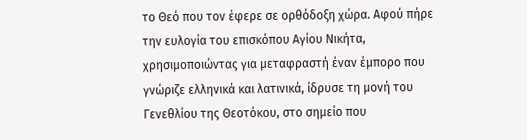το Θεό που τον έφερε σε ορθόδοξη χώρα. Αφού πήρε την ευλογία του επισκόπου Αγίου Νικήτα, χρησιμοποιώντας για μεταφραστή έναν έμπορο που γνώριζε ελληνικά και λατινικά, ίδρυσε τη μονή του Γενεθλίου της Θεοτόκου, στο σημείο που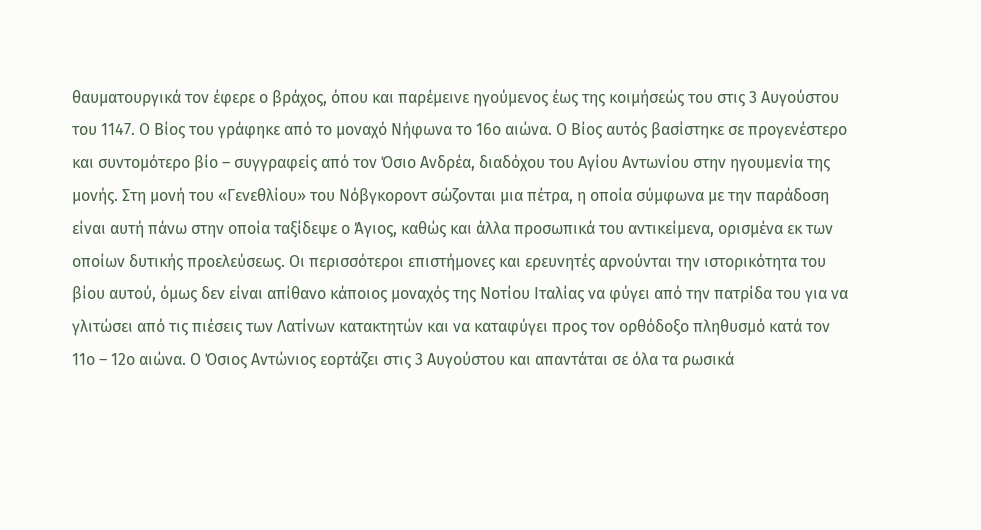θαυματουργικά τον έφερε ο βράχος, όπου και παρέμεινε ηγούμενος έως της κοιμήσεώς του στις 3 Αυγούστου του 1147. Ο Βίος του γράφηκε από το μοναχό Νήφωνα το 16ο αιώνα. Ο Βίος αυτός βασίστηκε σε προγενέστερο και συντομότερο βίο – συγγραφείς από τον Όσιο Ανδρέα, διαδόχου του Αγίου Αντωνίου στην ηγουμενία της μονής. Στη μονή του «Γενεθλίου» του Νόβγκοροντ σώζονται μια πέτρα, η οποία σύμφωνα με την παράδοση είναι αυτή πάνω στην οποία ταξίδεψε ο Άγιος, καθώς και άλλα προσωπικά του αντικείμενα, ορισμένα εκ των οποίων δυτικής προελεύσεως. Οι περισσότεροι επιστήμονες και ερευνητές αρνούνται την ιστορικότητα του βίου αυτού, όμως δεν είναι απίθανο κάποιος μοναχός της Νοτίου Ιταλίας να φύγει από την πατρίδα του για να γλιτώσει από τις πιέσεις των Λατίνων κατακτητών και να καταφύγει προς τον ορθόδοξο πληθυσμό κατά τον 11ο – 12ο αιώνα. Ο Όσιος Αντώνιος εορτάζει στις 3 Αυγούστου και απαντάται σε όλα τα ρωσικά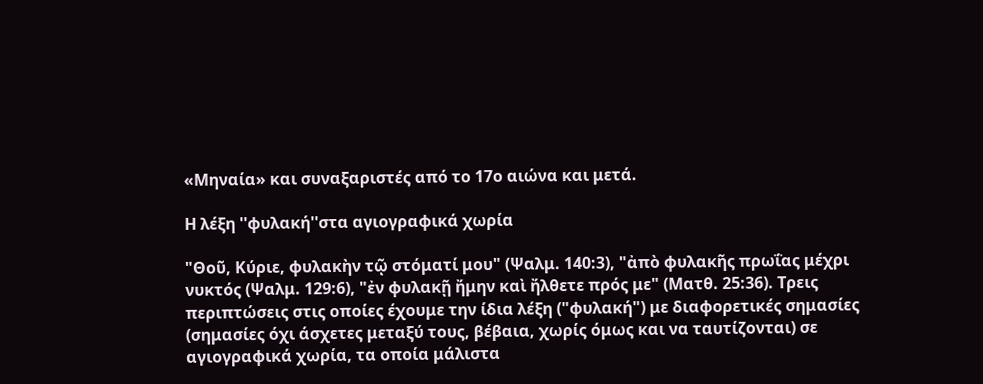«Μηναία» και συναξαριστές από το 17ο αιώνα και μετά.

Η λέξη ''φυλακή''στα αγιογραφικά χωρία

"Θοῦ, Κύριε, φυλακὴν τῷ στόματί μου" (Ψαλμ. 140:3), "ἀπὸ φυλακῆς πρωΐας μέχρι νυκτός (Ψαλμ. 129:6), "ἐν φυλακῇ ἤμην καὶ ἤλθετε πρός με" (Ματθ. 25:36). Τρεις περιπτώσεις στις οποίες έχουμε την ίδια λέξη ("φυλακή") με διαφορετικές σημασίες (σημασίες όχι άσχετες μεταξύ τους, βέβαια, χωρίς όμως και να ταυτίζονται) σε αγιογραφικά χωρία, τα οποία μάλιστα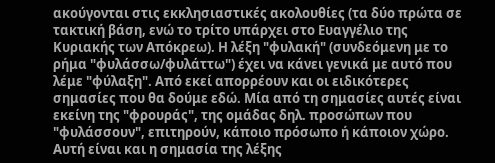ακούγονται στις εκκλησιαστικές ακολουθίες (τα δύο πρώτα σε τακτική βάση, ενώ το τρίτο υπάρχει στο Ευαγγέλιο της Κυριακής των Απόκρεω). Η λέξη "φυλακή" (συνδεόμενη με το ρήμα "φυλάσσω/φυλάττω") έχει να κάνει γενικά με αυτό που λέμε "φύλαξη". Από εκεί απορρέουν και οι ειδικότερες σημασίες που θα δούμε εδώ. Μία από τη σημασίες αυτές είναι εκείνη της "φρουράς", της ομάδας δηλ. προσώπων που "φυλάσσουν", επιτηρούν, κάποιο πρόσωπο ή κάποιον χώρο. Αυτή είναι και η σημασία της λέξης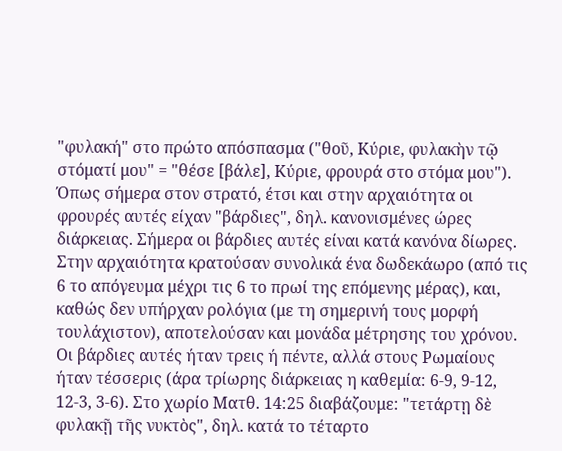"φυλακή" στο πρώτο απόσπασμα ("θοῦ, Κύριε, φυλακὴν τῷ στόματί μου" = "θέσε [βάλε], Κύριε, φρουρά στο στόμα μου"). Όπως σήμερα στον στρατό, έτσι και στην αρχαιότητα οι φρουρές αυτές είχαν "βάρδιες", δηλ. κανονισμένες ώρες διάρκειας. Σήμερα οι βάρδιες αυτές είναι κατά κανόνα δίωρες. Στην αρχαιότητα κρατούσαν συνολικά ένα δωδεκάωρο (από τις 6 το απόγευμα μέχρι τις 6 το πρωί της επόμενης μέρας), και, καθώς δεν υπήρχαν ρολόγια (με τη σημερινή τους μορφή τουλάχιστον), αποτελούσαν και μονάδα μέτρησης του χρόνου. Οι βάρδιες αυτές ήταν τρεις ή πέντε, αλλά στους Ρωμαίους ήταν τέσσερις (άρα τρίωρης διάρκειας η καθεμία: 6-9, 9-12, 12-3, 3-6). Στο χωρίο Ματθ. 14:25 διαβάζουμε: "τετάρτῃ δὲ φυλακῇ τῆς νυκτὸς", δηλ. κατά το τέταρτο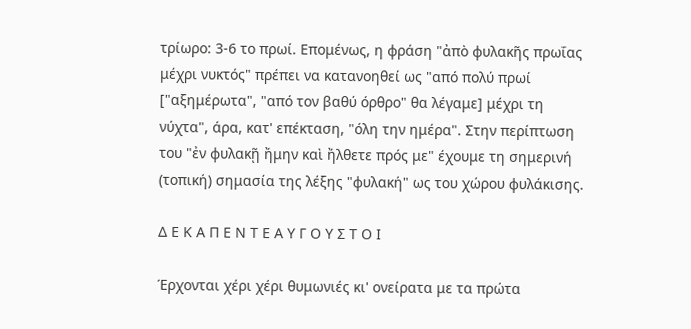τρίωρο: 3-6 το πρωί. Επομένως, η φράση "ἀπὸ φυλακῆς πρωΐας μέχρι νυκτός" πρέπει να κατανοηθεί ως "από πολύ πρωί ["αξημέρωτα", "από τον βαθύ όρθρο" θα λέγαμε] μέχρι τη νύχτα", άρα, κατ' επέκταση, "όλη την ημέρα". Στην περίπτωση του "ἐν φυλακῇ ἤμην καὶ ἤλθετε πρός με" έχουμε τη σημερινή (τοπική) σημασία της λέξης "φυλακή" ως του χώρου φυλάκισης.

Δ Ε Κ Α Π Ε Ν Τ Ε Α Υ Γ Ο Υ Σ Τ Ο Ι

Έρχονται χέρι χέρι θυμωνιές κι' ονείρατα με τα πρώτα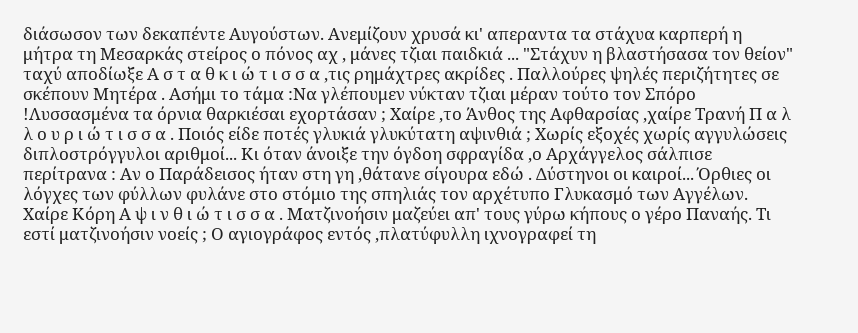διάσωσον των δεκαπέντε Αυγούστων. Ανεμίζουν χρυσά κι' απεραντα τα στάχυα καρπερή η μήτρα τη Μεσαρκάς στείρος ο πόνος αχ , μάνες τζιαι παιδκιά ... "Στάχυν η βλαστήσασα τον θείον" ταχύ αποδίωξε Α σ τ α θ κ ι ώ τ ι σ σ α ,τις ρημάχτρες ακρίδες . Παλλούρες ψηλές περιζήτητες σε σκέπουν Μητέρα . Ασήμι το τάμα :Να γλέπουμεν νύκταν τζιαι μέραν τούτο τον Σπόρο !Λυσσασμένα τα όρνια θαρκιέσαι εχορτάσαν ; Χαίρε ,το Άνθος της Αφθαρσίας ,χαίρε Τρανή Π α λ λ ο υ ρ ι ώ τ ι σ σ α . Ποιός είδε ποτές γλυκιά γλυκύτατη αψινθιά ; Χωρίς εξοχές χωρίς αγγυλώσεις διπλοστρόγγυλοι αριθμοί... Κι όταν άνοιξε την όγδοη σφραγίδα ,ο Αρχάγγελος σάλπισε περίτρανα : Αν ο Παράδεισος ήταν στη γη ,θάτανε σίγουρα εδώ . Δύστηνοι οι καιροί... Όρθιες οι λόγχες των φύλλων φυλάνε στο στόμιο της σπηλιάς τον αρχέτυπο Γλυκασμό των Αγγέλων. Χαίρε Κόρη Α ψ ι ν θ ι ώ τ ι σ σ α . Ματζινοήσιν μαζεύει απ' τους γύρω κήπους ο γέρο Παναής. Τι εστί ματζινοήσιν νοείς ; Ο αγιογράφος εντός ,πλατύφυλλη ιχνογραφεί τη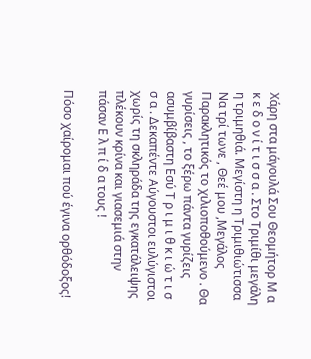Χάρη στα μάγουλά Σου Θεομήτορ Μ α κ ε δ ο ν ί τ ι σ σ α . Στο Τριμίθι μεγάλη η τριμηθιά. Μεγίστη η Τριμιθιώτισσα Να τρί τωνε , Θεέ μου ,Μεγάλος Παρακλητικός το χιλιοποθούμενο . Θα γυρίσεις , το ξέρω πάντα γυρίζεις ασυμβίβαστη Εσύ Τ ρ ι μ ι θ κ ι ώ τ ι σ σ α . Δεκαπέντε Αύγουστοι ευλύγιστοι χωρίς τη σκληράδα της εγκατάλειψης πλέκουν κρίνα και γιασεμιά στην πάσαν Ε λ π ί δ α τους !

Πόσο χαίρομαι πού έγινα ορθόδοξος!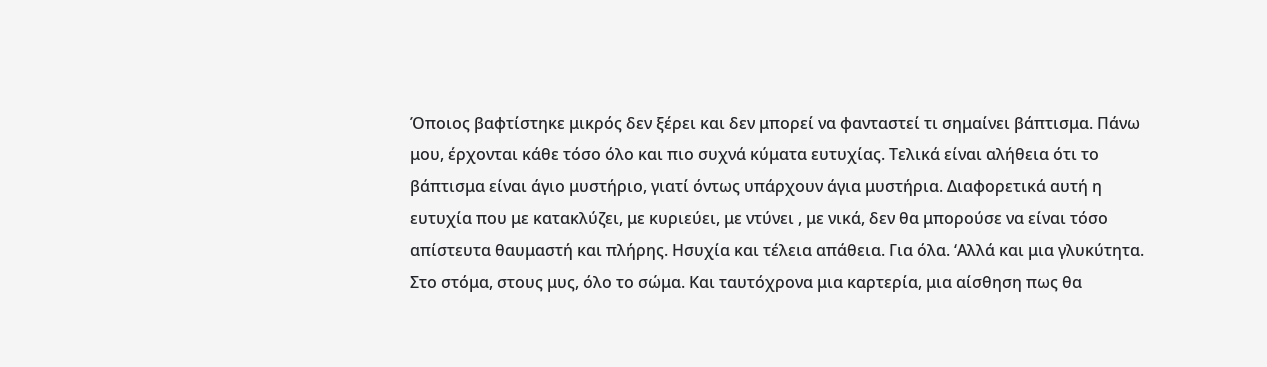Όποιος βαφτίστηκε μικρός δεν ξέρει και δεν μπορεί να φανταστεί τι σημαίνει βάπτισμα. Πάνω μου, έρχονται κάθε τόσο όλο και πιο συχνά κύματα ευτυχίας. Τελικά είναι αλήθεια ότι το βάπτισμα είναι άγιο μυστήριο, γιατί όντως υπάρχουν άγια μυστήρια. Διαφορετικά αυτή η ευτυχία που με κατακλύζει, με κυριεύει, με ντύνει , με νικά, δεν θα μπορούσε να είναι τόσο απίστευτα θαυμαστή και πλήρης. Ησυχία και τέλεια απάθεια. Για όλα. ‘Αλλά και μια γλυκύτητα. Στο στόμα, στους μυς, όλο το σώμα. Και ταυτόχρονα μια καρτερία, μια αίσθηση πως θα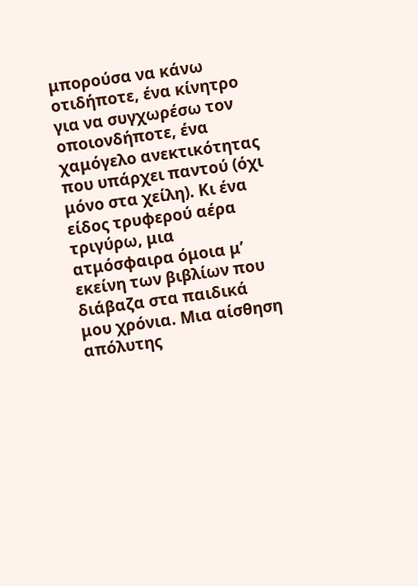μπορούσα να κάνω οτιδήποτε, ένα κίνητρο για να συγχωρέσω τον οποιονδήποτε, ένα χαμόγελο ανεκτικότητας που υπάρχει παντού (όχι μόνο στα χείλη). Κι ένα είδος τρυφερού αέρα τριγύρω, μια ατμόσφαιρα όμοια μ’ εκείνη των βιβλίων που διάβαζα στα παιδικά μου χρόνια. Μια αίσθηση απόλυτης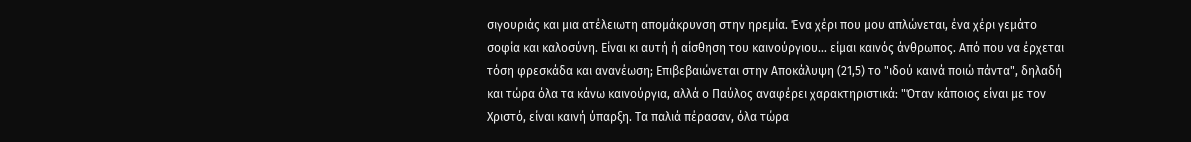σιγουριάς και μια ατέλειωτη απομάκρυνση στην ηρεμία. Ένα χέρι που μου απλώνεται, ένα χέρι γεμάτο σοφία και καλοσύνη. Είναι κι αυτή ή αίσθηση του καινούργιου… είμαι καινός άνθρωπος. Από που να έρχεται τόση φρεσκάδα και ανανέωση; Επιβεβαιώνεται στην Αποκάλυψη (21,5) το "ιδού καινά ποιώ πάντα", δηλαδή και τώρα όλα τα κάνω καινούργια, αλλά ο Παύλος αναφέρει χαρακτηριστικά: "Όταν κάποιος είναι με τον Χριστό, είναι καινή ύπαρξη. Τα παλιά πέρασαν, όλα τώρα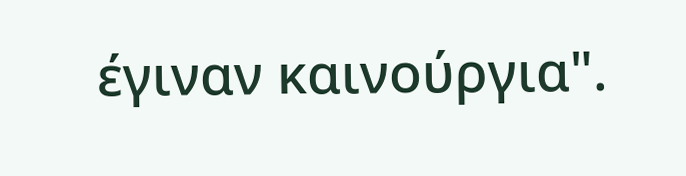έγιναν καινούργια".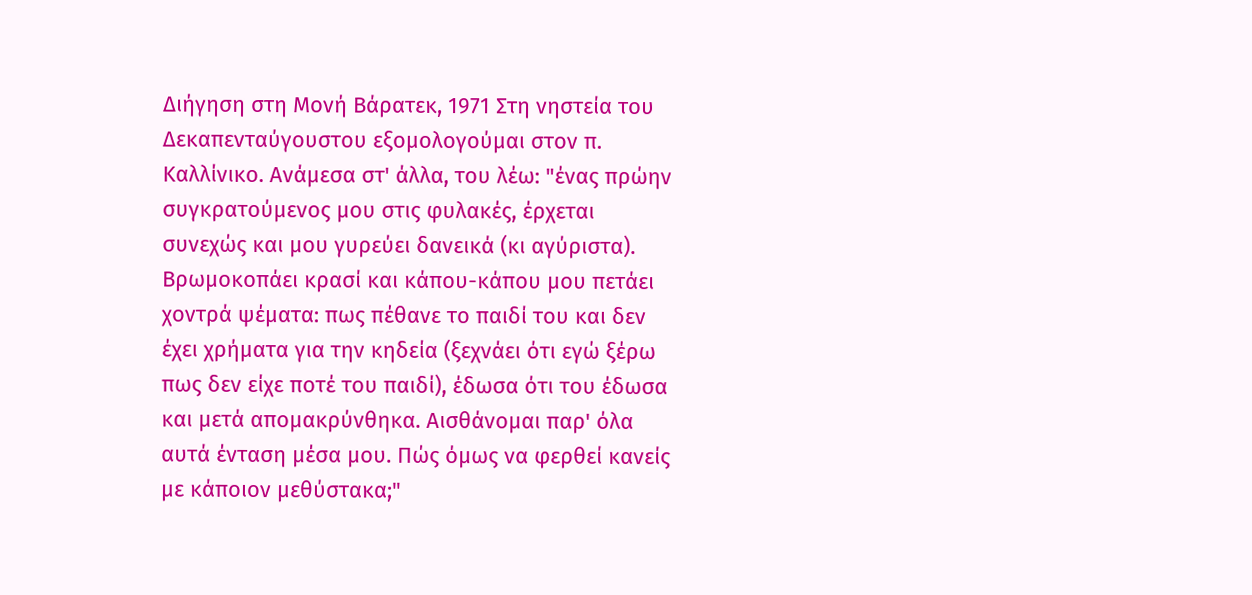Διήγηση στη Μονή Βάρατεκ, 1971 Στη νηστεία του Δεκαπενταύγουστου εξομολογούμαι στον π. Καλλίνικο. Ανάμεσα στ' άλλα, του λέω: "ένας πρώην συγκρατούμενος μου στις φυλακές, έρχεται συνεχώς και μου γυρεύει δανεικά (κι αγύριστα). Βρωμοκοπάει κρασί και κάπου-κάπου μου πετάει χοντρά ψέματα: πως πέθανε το παιδί του και δεν έχει χρήματα για την κηδεία (ξεχνάει ότι εγώ ξέρω πως δεν είχε ποτέ του παιδί), έδωσα ότι του έδωσα και μετά απομακρύνθηκα. Αισθάνομαι παρ' όλα αυτά ένταση μέσα μου. Πώς όμως να φερθεί κανείς με κάποιον μεθύστακα;"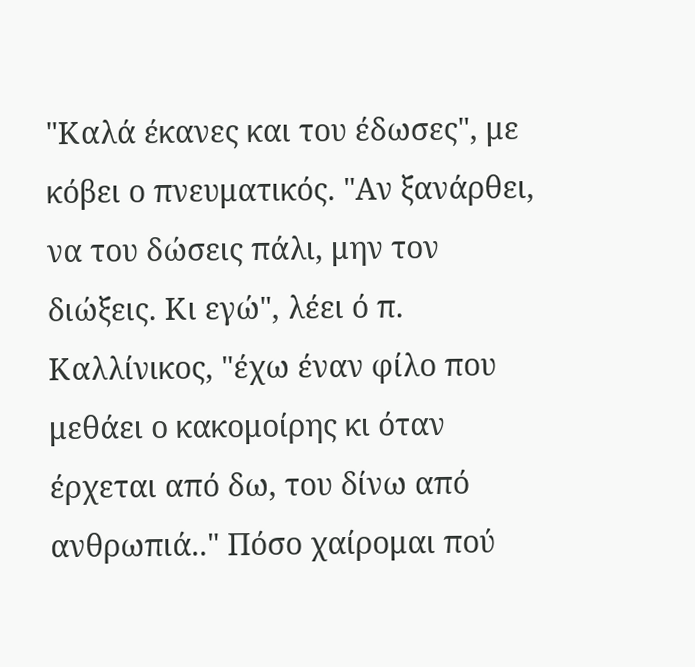"Καλά έκανες και του έδωσες", με κόβει ο πνευματικός. "Αν ξανάρθει, να του δώσεις πάλι, μην τον διώξεις. Κι εγώ", λέει ό π. Καλλίνικος, "έχω έναν φίλο που μεθάει ο κακομοίρης κι όταν έρχεται από δω, του δίνω από ανθρωπιά.." Πόσο χαίρομαι πού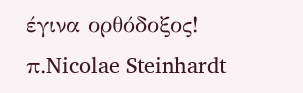έγινα ορθόδοξος! π.Nicolae Steinhardt